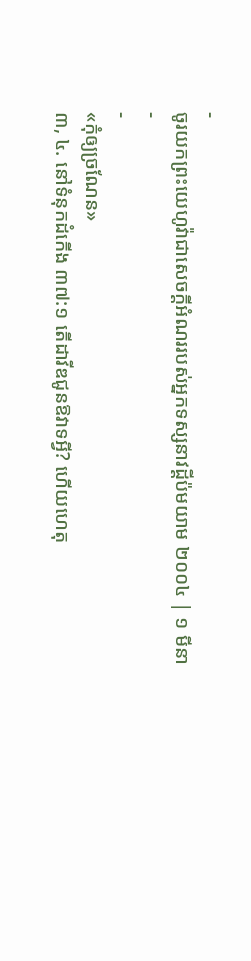-
ចូរយកព្រះយេហូវ៉ាជាសេចក្ដីអំណររបស់អ្នកទស្សនាវដ្ដីប៉មយាម ២០០៤ | ១ មីនា
-
-
«កុំឲ្យច្រណែន»
៣, ៤. នៅទំនុកដំកើង ៣៧:១ តើដាវីឌជូនឱវាទអ្វី? ហើយហេតុ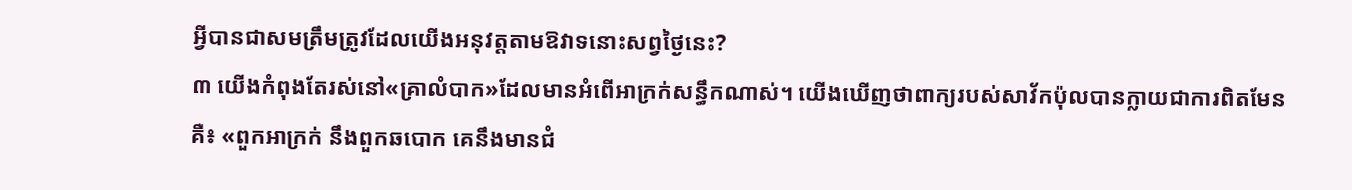អ្វីបានជាសមត្រឹមត្រូវដែលយើងអនុវត្តតាមឱវាទនោះសព្វថ្ងៃនេះ?
៣ យើងកំពុងតែរស់នៅ«គ្រាលំបាក»ដែលមានអំពើអាក្រក់សន្ធឹកណាស់។ យើងឃើញថាពាក្យរបស់សាវ័កប៉ុលបានក្លាយជាការពិតមែនគឺ៖ «ពួកអាក្រក់ នឹងពួកឆបោក គេនឹងមានជំ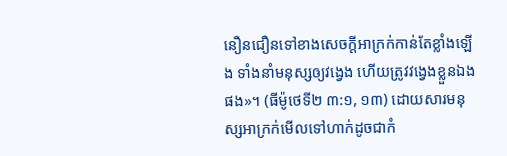នឿនជឿនទៅខាងសេចក្ដីអាក្រក់កាន់តែខ្លាំងឡើង ទាំងនាំមនុស្សឲ្យវង្វេង ហើយត្រូវវង្វេងខ្លួនឯងផង»។ (ធីម៉ូថេទី២ ៣:១, ១៣) ដោយសារមនុស្សអាក្រក់មើលទៅហាក់ដូចជាកំ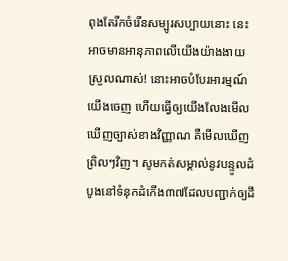ពុងតែរីកចំរើនសម្បូរសប្បាយនោះ នេះអាចមានអានុភាពលើយើងយ៉ាងងាយស្រួលណាស់! នោះអាចបំបែរអារម្មណ៍យើងចេញ ហើយធ្វើឲ្យយើងលែងមើលឃើញច្បាស់ខាងវិញ្ញាណ គឺមើលឃើញព្រិលៗវិញ។ សូមកត់សម្គាល់នូវបន្ទូលដំបូងនៅទំនុកដំកើង៣៧ដែលបញ្ជាក់ឲ្យដឹ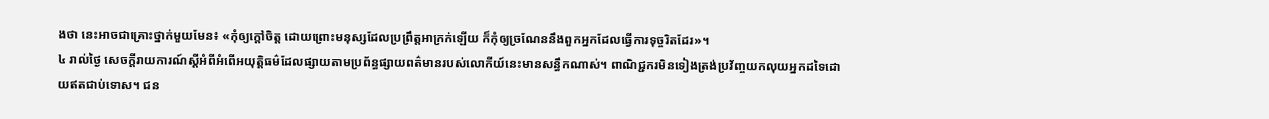ងថា នេះអាចជាគ្រោះថ្នាក់មួយមែន៖ «កុំឲ្យក្ដៅចិត្ត ដោយព្រោះមនុស្សដែលប្រព្រឹត្តអាក្រក់ឡើយ ក៏កុំឲ្យច្រណែននឹងពួកអ្នកដែលធ្វើការទុច្ចរិតដែរ»។
៤ រាល់ថ្ងៃ សេចក្ដីរាយការណ៍ស្តីអំពីអំពើអយុត្ដិធម៌ដែលផ្សាយតាមប្រព័ន្ធផ្សាយពត៌មានរបស់លោកីយ៍នេះមានសន្ធឹកណាស់។ ពាណិជ្ជករមិនទៀងត្រង់ប្រវ័ញ្ចយកលុយអ្នកដទៃដោយឥតជាប់ទោស។ ជន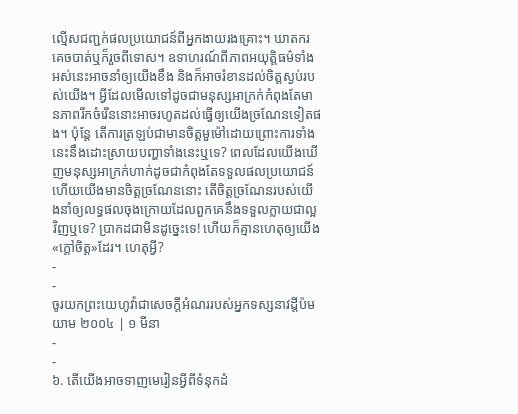ល្មើសជញ្ជក់ផលប្រយោជន៍ពីអ្នកងាយរងគ្រោះ។ ឃាតករគេចបាត់ឬក៏រួចពីទោស។ ឧទាហរណ៍ពីភាពអយុត្ដិធម៌ទាំងអស់នេះអាចនាំឲ្យយើងខឹង និងក៏អាចរំខានដល់ចិត្តស្ងប់របស់យើង។ អ្វីដែលមើលទៅដូចជាមនុស្សអាក្រក់កំពុងតែមានភាពរីកចំរើននោះអាចរហូតដល់ធ្វើឲ្យយើងច្រណែនទៀតផង។ ប៉ុន្តែ តើការត្រឡប់ជាមានចិត្តមួម៉ៅដោយព្រោះការទាំងនេះនឹងដោះស្រាយបញ្ហាទាំងនេះឬទេ? ពេលដែលយើងឃើញមនុស្សអាក្រក់ហាក់ដូចជាកំពុងតែទទួលផលប្រយោជន៍ហើយយើងមានចិត្តច្រណែននោះ តើចិត្តច្រណែនរបស់យើងនាំឲ្យលទ្ធផលចុងក្រោយដែលពួកគេនឹងទទួលក្លាយជាល្អវិញឬទេ? ប្រាកដជាមិនដូច្នេះទេ! ហើយក៏គ្មានហេតុឲ្យយើង«ក្ដៅចិត្ត»ដែរ។ ហេតុអ្វី?
-
-
ចូរយកព្រះយេហូវ៉ាជាសេចក្ដីអំណររបស់អ្នកទស្សនាវដ្ដីប៉មយាម ២០០៤ | ១ មីនា
-
-
៦. តើយើងអាចទាញមេរៀនអ្វីពីទំនុកដំ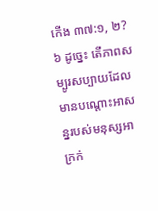កើង ៣៧:១, ២?
៦ ដូច្នេះ តើភាពសម្បូរសប្បាយដែលមានបណ្ដោះអាសន្នរបស់មនុស្សអាក្រក់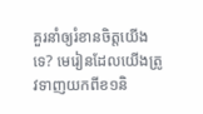គួរនាំឲ្យរំខានចិត្តយើងទេ? មេរៀនដែលយើងត្រូវទាញយកពីខ១និ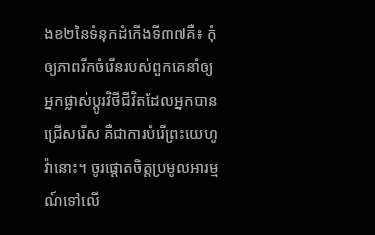ងខ២នៃទំនុកដំកើងទី៣៧គឺ៖ កុំឲ្យភាពរីកចំរើនរបស់ពួកគេនាំឲ្យអ្នកផ្លាស់ប្ដូរវិថីជីវិតដែលអ្នកបានជ្រើសរើស គឺជាការបំរើព្រះយេហូវ៉ានោះ។ ចូរផ្ដោតចិត្តប្រមូលអារម្មណ៍ទៅលើ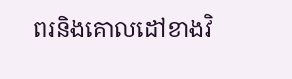ពរនិងគោលដៅខាងវិ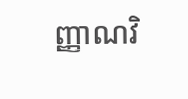ញ្ញាណវិ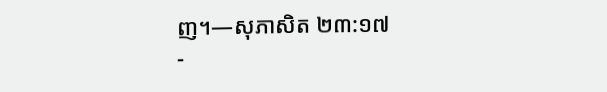ញ។—សុភាសិត ២៣:១៧
-